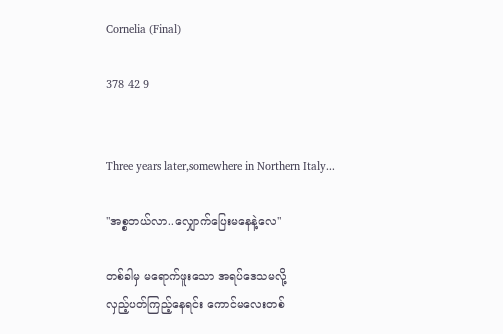Cornelia (Final)

378 42 9


Three years later,somewhere in Northern Italy...

"အစ္စဘယ်လာ..လျှောက်ပြေးမနေနဲ့လေ"

တစ်ခါမှ မရောက်ဖူးသော အရပ်ဒေသမလို့
လှည့်ပတ်ကြည့်နေရင်း ကောင်မလေးတစ်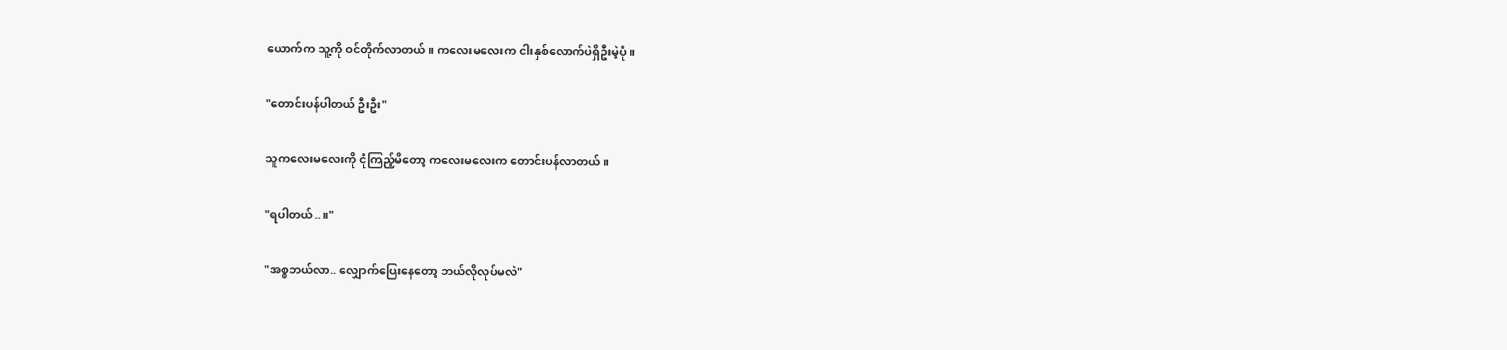ယောက်က သူ့ကို ဝင်တိုက်လာတယ်။ ကလေးမလေးက ငါးနှစ်လောက်ပဲရှိဦးမဲ့ပုံ။

"တောင်းပန်ပါတယ် ဦးဦး"

သူကလေးမလေးကို ငုံကြည့်မိတော့ ကလေးမလေးက တောင်းပန်လာတယ်။

"ရပါတယ်..။"

"အစ္စဘယ်လာ.. လျှောက်ပြေးနေတော့ ဘယ်လိုလုပ်မလဲ"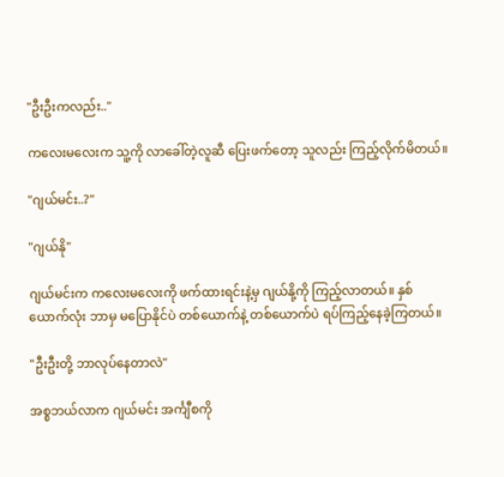"ဦးဦးကလည်း.."

ကလေးမလေးက သူ့ကို လာခေါ်တဲ့လူဆီ ပြေးဖက်တော့ သူလည်း ကြည့်လိုက်မိတယ်။

"ဂျယ်မင်း..?"

"ဂျယ်နို"

ဂျယ်မင်းက ကလေးမလေးကို ဖက်ထားရင်းနဲ့မှ ဂျယ်နို့ကို ကြည့်လာတယ်။ နှစ်ယောက်လုံး ဘာမှ မပြောနိုင်ပဲ တစ်ယောက်နဲ့ တစ်ယောက်ပဲ ရပ်ကြည့်နေခဲ့ကြတယ်။

"ဦးဦးတို့ ဘာလုပ်နေတာလဲ"

အစ္စဘယ်လာက ဂျယ်မင်း အင်္ကျီစကို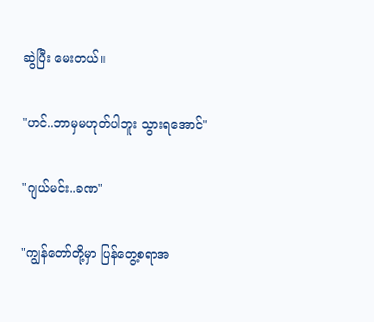ဆွဲပြီး မေးတယ်။

"ဟင်..ဘာမှမဟုတ်ပါဘူး သွားရအောင်"

"ဂျယ်မင်း..ခဏ"

"ကျွန်တော်တို့မှာ ပြန်တွေ့စရာအ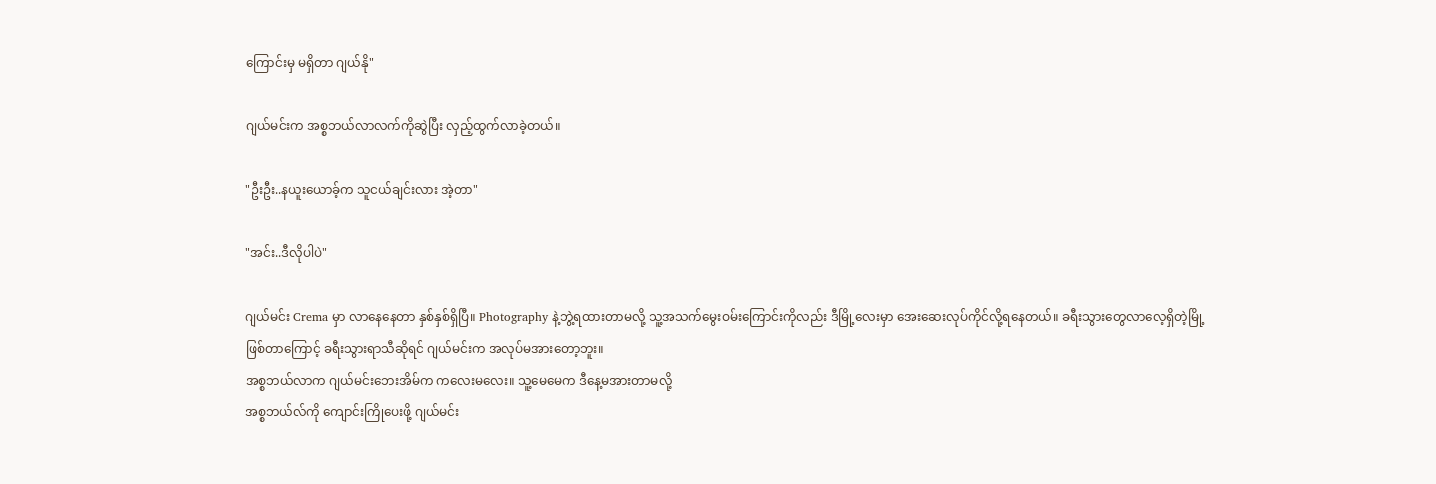ကြောင်းမှ မရှိတာ ဂျယ်နို"

ဂျယ်မင်းက အစ္စဘယ်လာလက်ကိုဆွဲပြီး လှည့်ထွက်လာခဲ့တယ်။

"ဦးဦး..နယူးယောခ့်က သူငယ်ချင်းလား အဲ့တာ"

"အင်း..ဒီလိုပါပဲ"

ဂျယ်မင်း Crema မှာ လာနေနေတာ နှစ်နှစ်ရှိပြီ။ Photography နဲ့ဘွဲ့ရထားတာမလို့ သူ့အသက်မွေးဝမ်းကြောင်းကိုလည်း ဒီမြို့လေးမှာ အေးဆေးလုပ်ကိုင်လို့ရနေတယ်။ ခရီးသွားတွေလာလေ့ရှိတဲ့မြို့ဖြစ်တာကြောင့် ခရီးသွားရာသီဆိုရင် ဂျယ်မင်းက အလုပ်မအားတော့ဘူး။
အစ္စဘယ်လာက ဂျယ်မင်းဘေးအိမ်က ကလေးမလေး။ သူ့မေမေက ဒီနေ့မအားတာမလို့
အစ္စဘယ်လ်ကို ကျောင်းကြိုပေးဖို့ ဂျယ်မင်း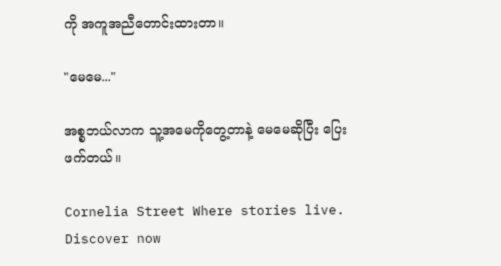ကို အကူအညီတောင်းထားတာ။

"မေမေ..."

အစ္စဘယ်လာက သူ့အမေကိုတွေ့တာနဲ့ မေမေဆိုပြီး ပြေးဖက်တယ်။

Cornelia Street Where stories live. Discover now